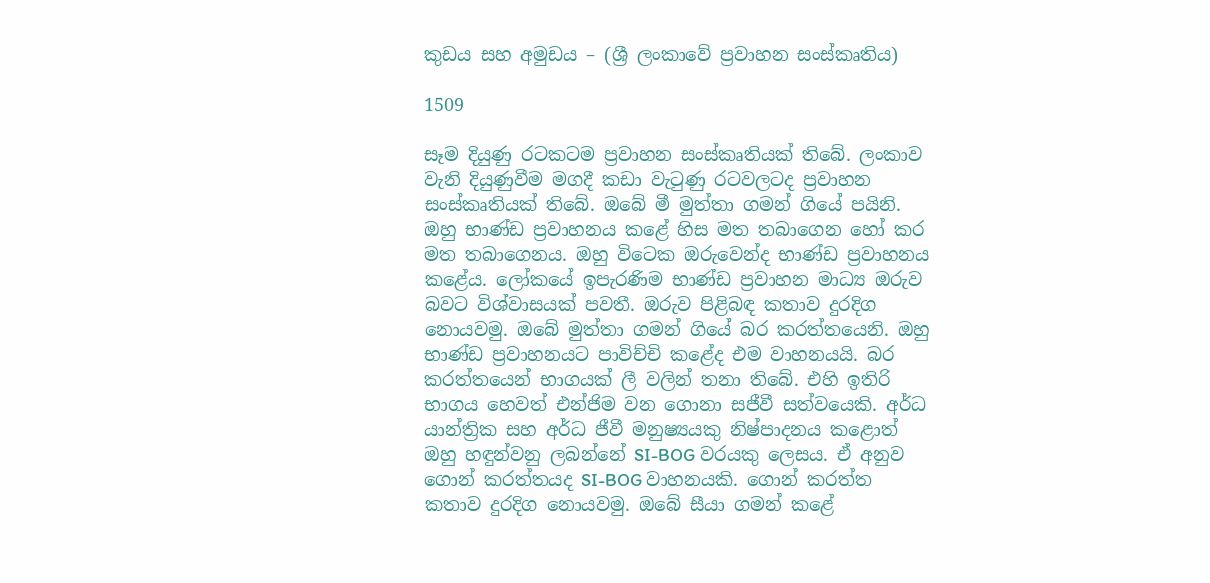කුඩය සහ අමුඩය – (ශ්‍රී ලංකාවේ ප්‍රවාහන සංස්කෘතිය)

1509

සෑම දියුණු රටකටම ප්‍රවාහන සංස්කෘතියක් තිබේ. ලංකාව වැනි දියුණුවීම මගදී කඩා වැටුණු රටවලටද ප්‍රවාහන සංස්කෘතියක් තිබේ. ඔබේ මී මුත්තා ගමන් ගියේ පයිනි. ඔහු භාණ්ඩ ප්‍රවාහනය කළේ හිස මත තබාගෙන හෝ කර මත තබාගෙනය. ඔහු විටෙක ඔරුවෙන්ද භාණ්ඩ ප්‍රවාහනය කළේය. ලෝකයේ ඉපැරණිම භාණ්ඩ ප්‍රවාහන මාධ්‍ය ඔරුව බවට විශ්වාසයක් පවතී. ඔරුව පිළිබඳ කතාව දුරදිග නොයවමු. ඔබේ මුත්තා ගමන් ගියේ බර කරත්තයෙනි. ඔහු භාණ්ඩ ප්‍රවාහනයට පාවිච්චි කළේද එම වාහනයයි. බර කරත්තයෙන් භාගයක් ලී වලින් තනා තිබේ. එහි ඉතිරි භාගය හෙවත් එන්ජිම වන ගොනා සජීවී සත්වයෙකි. අර්ධ යාන්ත්‍රික සහ අර්ධ ජීවී මනුෂ්‍යයකු නිෂ්පාදනය කළොත් ඔහු හඳුන්වනු ලබන්නේ SI-BOG වරයකු ලෙසය. ඒ අනුව ගොන් කරත්තයද SI-BOG වාහනයකි. ගොන් කරත්ත කතාව දුරදිග නොයවමු. ඔබේ සීයා ගමන් කළේ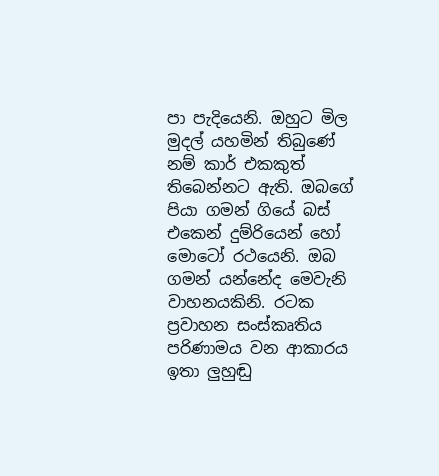පා පැදියෙනි. ඔහුට මිල මුදල් යහමින් තිබුණේ නම් කාර් එකකුත් තිබෙන්නට ඇති. ඔබගේ පියා ගමන් ගියේ බස් එකෙන් දුම්රියෙන් හෝ මොටෝ රථයෙනි. ඔබ ගමන් යන්නේද මෙවැනි වාහනයකිනි. රටක ප්‍රවාහන සංස්කෘතිය පරිණාමය වන ආකාරය ඉතා ලුහුඬු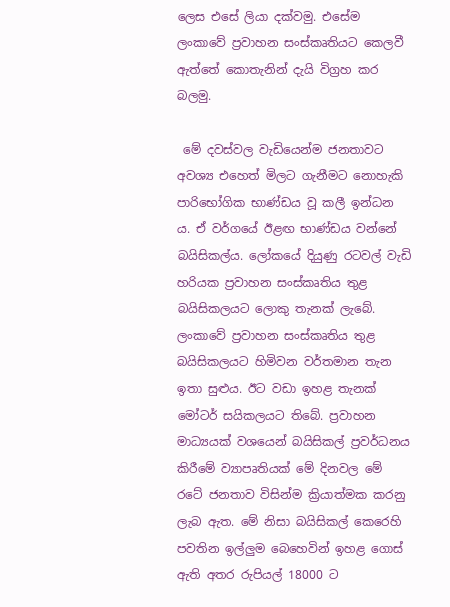ලෙස එසේ ලියා දක්වමු. එසේම ලංකාවේ ප්‍රවාහන සංස්කෘතියට කෙලවී ඇත්තේ කොතැනින් දැයි විග්‍රහ කර බලමු.

 මේ දවස්වල වැඩියෙන්ම ජනතාවට අවශ්‍ය එහෙත් මිලට ගැනීමට නොහැකි පාරිභෝගික භාණ්ඩය වූ කලී ඉන්ධන ය. ඒ වර්ගයේ ඊළඟ භාණ්ඩය වන්නේ බයිසිකල්ය. ලෝකයේ දියුණු රටවල් වැඩි හරියක ප්‍රවාහන සංස්කෘතිය තුළ බයිසිකලයට ලොකු තැනක් ලැබේ. ලංකාවේ ප්‍රවාහන සංස්කෘතිය තුළ බයිසිකලයට හිමිවන වර්තමාන තැන ඉතා සුළුය. ඊට වඩා ඉහළ තැනක් මෝටර් සයිකලයට තිබේ. ප්‍රවාහන මාධ්‍යයක් වශයෙන් බයිසිකල් ප්‍රවර්ධනය කිරීමේ ව්‍යාපෘතියක් මේ දිනවල මේ රටේ ජනතාව විසින්ම ක්‍රියාත්මක කරනු ලැබ ඇත. මේ නිසා බයිසිකල් කෙරෙහි පවතින ඉල්ලුම බෙහෙවින් ඉහළ ගොස් ඇති අතර රුපියල් 18000 ට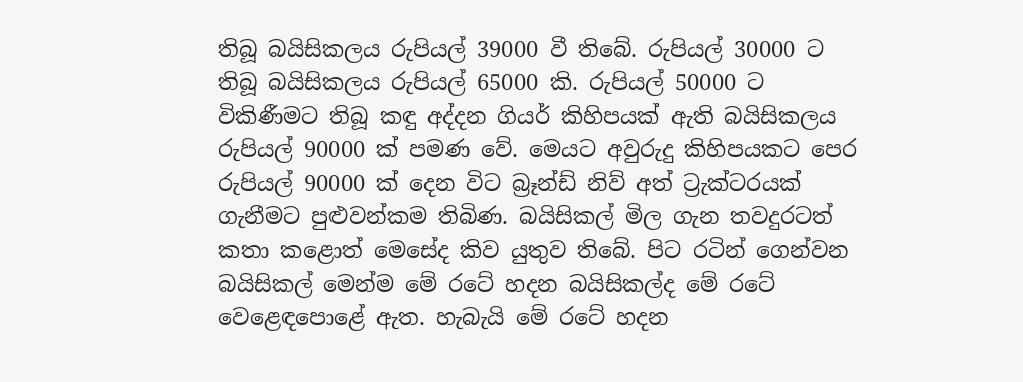තිබූ බයිසිකලය රුපියල් 39000 වී තිබේ. රුපියල් 30000 ට තිබූ බයිසිකලය රුපියල් 65000 කි. රුපියල් 50000 ට විකිණීමට තිබූ කඳු අද්දන ගියර් කිහිපයක් ඇති බයිසිකලය රුපියල් 90000 ක් පමණ වේ. මෙයට අවුරුදු කිහිපයකට පෙර රුපියල් 90000 ක් දෙන විට බ්‍රෑන්ඩ් නිව් අත් ට්‍රැක්ටරයක් ගැනීමට පුළුවන්කම තිබිණ. බයිසිකල් මිල ගැන තවදුරටත් කතා කළොත් මෙසේද කිව යුතුව තිබේ. පිට රටින් ගෙන්වන බයිසිකල් මෙන්ම මේ රටේ හදන බයිසිකල්ද මේ රටේ වෙළෙඳපොළේ ඇත. හැබැයි මේ රටේ හදන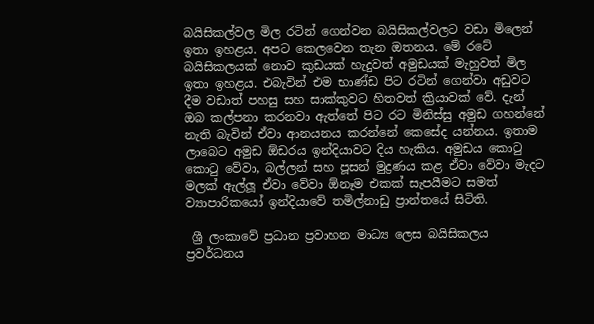බයිසිකල්වල මිල රටින් ගෙන්වන බයිසිකල්වලට වඩා මිලෙන් ඉතා ඉහළය. අපට කෙලවෙන තැන ඔතනය. මේ රටේ බයිසිකලයක් නොව කුඩයක් හැදුවත් අමුඩයක් මැහුවත් මිල ඉතා ඉහළය. එබැවින් එම භාණ්ඩ පිට රටින් ගෙන්වා අඩුවට දීම වඩාත් පහසු සහ සාක්කුවට හිතවත් ක්‍රියාවක් වේ. දැන් ඔබ කල්පනා කරනවා ඇත්තේ පිට රට මිනිස්සු අමුඩ ගහන්නේ නැති බැවින් ඒවා ආනයනය කරන්නේ කෙසේද යන්නය. ඉතාම ලාබෙට අමුඩ ඕඩරය ඉන්දියාවට දිය හැකිය. අමුඩය කොටු කොටු වේවා, බල්ලන් සහ පූසන් මුද්‍රණය කළ ඒවා වේවා මැදට මලක් ඇල්ලූ ඒවා වේවා ඕනෑම එකක් සැපයීමට සමත් ව්‍යාපාරිකයෝ ඉන්දියාවේ තමිල්නාඩු ප්‍රාන්තයේ සිටිති.

 ශ්‍රී ලංකාවේ ප්‍රධාන ප්‍රවාහන මාධ්‍ය ලෙස බයිසිකලය ප්‍රවර්ධනය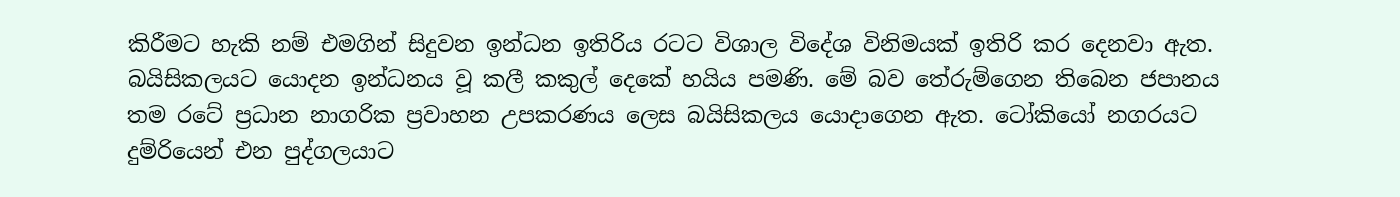කිරීමට හැකි නම් එමගින් සිදුවන ඉන්ධන ඉතිරිය රටට විශාල විදේශ විනිමයක් ඉතිරි කර දෙනවා ඇත. බයිසිකලයට යොදන ඉන්ධනය වූ කලී කකුල් දෙකේ හයිය පමණි. මේ බව තේරුම්ගෙන තිබෙන ජපානය තම රටේ ප්‍රධාන නාගරික ප්‍රවාහන උපකරණය ලෙස බයිසිකලය යොදාගෙන ඇත. ටෝකියෝ නගරයට දුම්රියෙන් එන පුද්ගලයාට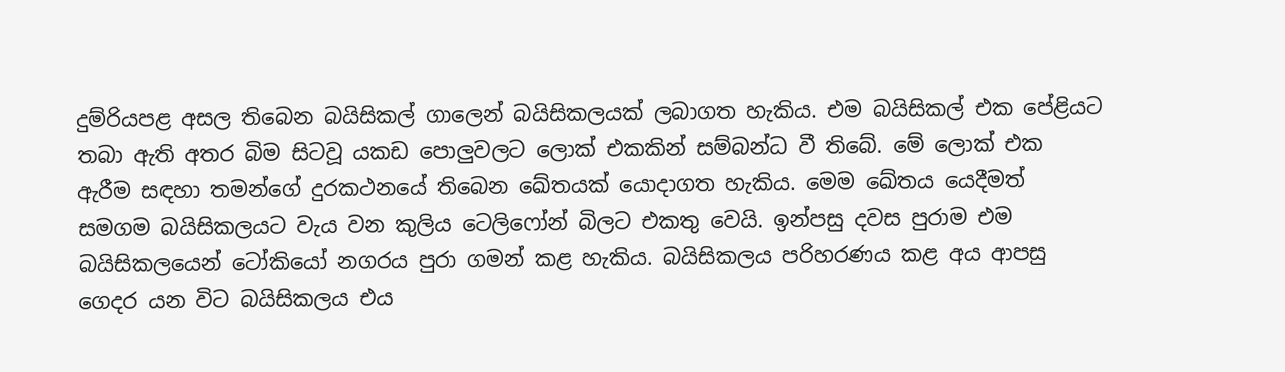දුම්රියපළ අසල තිබෙන බයිසිකල් ගාලෙන් බයිසිකලයක් ලබාගත හැකිය. එම බයිසිකල් එක පේළියට තබා ඇති අතර බිම සිටවූ යකඩ පොලුවලට ලොක් එකකින් සම්බන්ධ වී තිබේ. මේ ලොක් එක ඇරීම සඳහා තමන්ගේ දුරකථනයේ තිබෙන ඛේතයක් යොදාගත හැකිය. මෙම ඛේතය යෙදීමත් සමගම බයිසිකලයට වැය වන කුලිය ටෙලිෆෝන් බිලට එකතු වෙයි. ඉන්පසු දවස පුරාම එම බයිසිකලයෙන් ටෝකියෝ නගරය පුරා ගමන් කළ හැකිය. බයිසිකලය පරිහරණය කළ අය ආපසු ගෙදර යන විට බයිසිකලය එය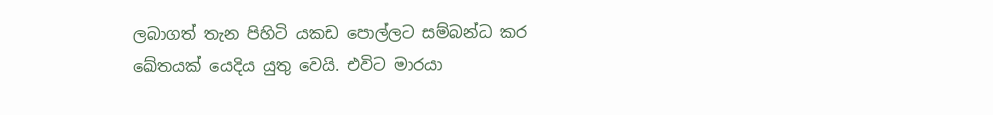ලබාගත් තැන පිහිටි යකඩ පොල්ලට සම්බන්ධ කර ඛේතයක් යෙදිය යුතු වෙයි. එවිට මාරයා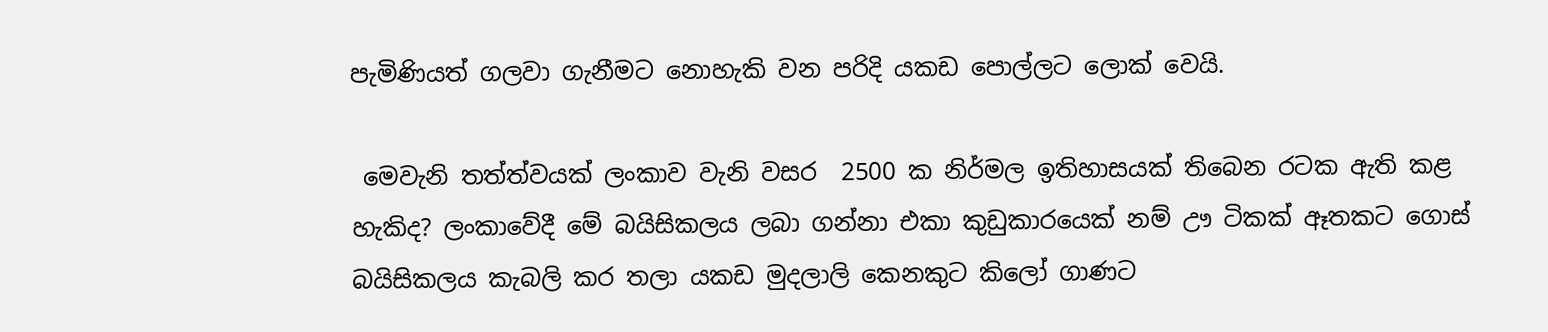පැමිණියත් ගලවා ගැනීමට නොහැකි වන පරිදි යකඩ පොල්ලට ලොක් වෙයි.

 මෙවැනි තත්ත්වයක් ලංකාව වැනි වසර  2500 ක නිර්මල ඉතිහාසයක් තිබෙන රටක ඇති කළ හැකිද? ලංකාවේදී මේ බයිසිකලය ලබා ගන්නා එකා කුඩුකාරයෙක් නම් ඌ ටිකක් ඈතකට ගොස් බයිසිකලය කැබලි කර තලා යකඩ මුදලාලි කෙනකුට කිලෝ ගාණට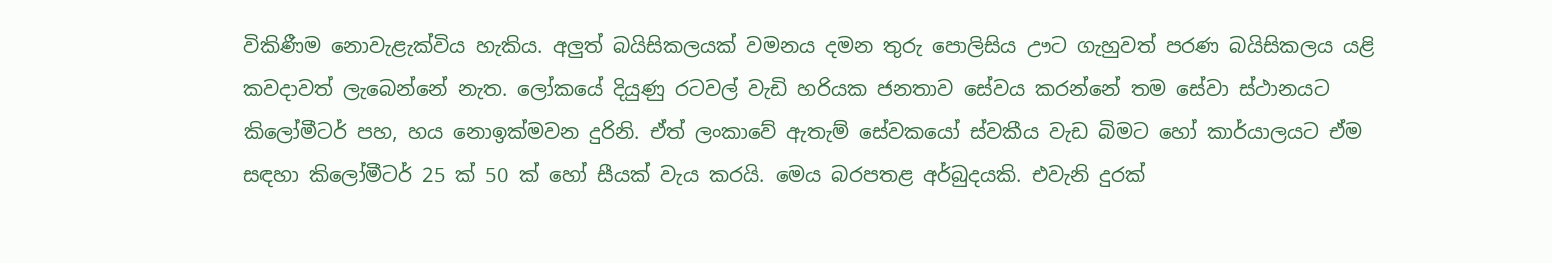විකිණීම නොවැළැක්විය හැකිය. අලුත් බයිසිකලයක් වමනය දමන තුරු පොලිසිය ඌට ගැහුවත් පරණ බයිසිකලය යළි කවදාවත් ලැබෙන්නේ නැත. ලෝකයේ දියුණු රටවල් වැඩි හරියක ජනතාව සේවය කරන්නේ තම සේවා ස්ථානයට කිලෝමීටර් පහ, හය නොඉක්මවන දුරිනි. ඒත් ලංකාවේ ඇතැම් සේවකයෝ ස්වකීය වැඩ බිමට හෝ කාර්යාලයට ඒම සඳහා කිලෝමීටර් 25 ක් 50 ක් හෝ සීයක් වැය කරයි. මෙය බරපතළ අර්බුදයකි. එවැනි දුරක්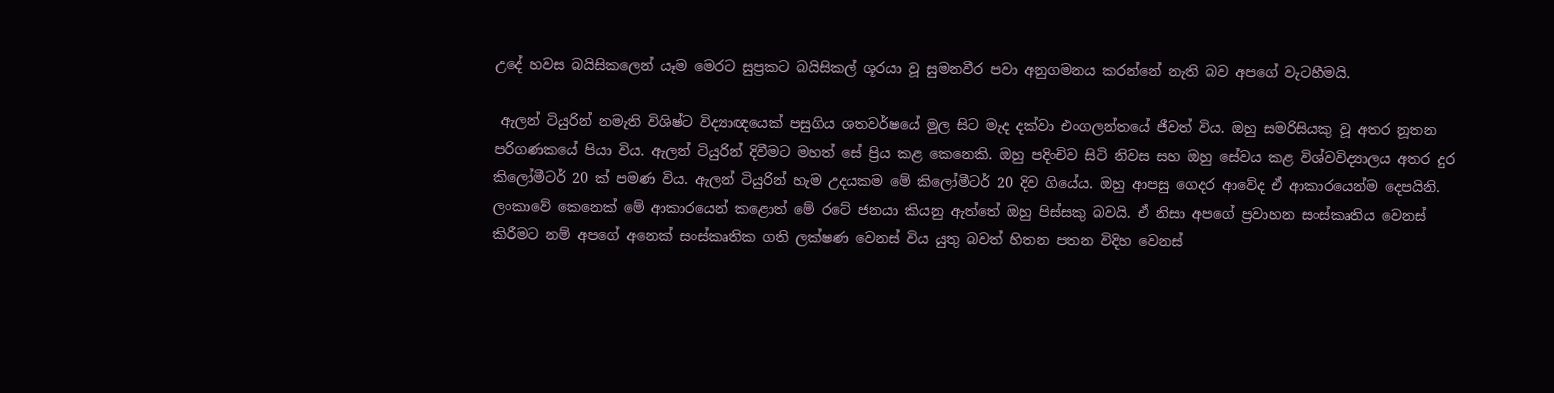උදේ හවස බයිසිකලෙන් යෑම මෙරට සුප්‍රකට බයිසිකල් ශූරයා වූ සුමනවීර පවා අනුගමනය කරන්නේ නැති බව අපගේ වැටහීමයි.

 ඇලන් ටියුරින් නමැති විශිෂ්ට විද්‍යාඥයෙක් පසුගිය ශතවර්ෂයේ මුල සිට මැද දක්වා එංගලන්තයේ ජීවත් විය. ඔහු සමරිසියකු වූ අතර නූතන පරිගණකයේ පියා විය. ඇලන් ටියුරින් දිවීමට මහත් සේ ප්‍රිය කළ කෙනෙකි. ඔහු පදිංචිව සිටි නිවස සහ ඔහු සේවය කළ විශ්වවිද්‍යාලය අතර දුර කිලෝමීටර් 20 ක් පමණ විය. ඇලන් ටියුරින් හැම උදයකම මේ කිලෝමීටර් 20 දිව ගියේය. ඔහු ආපසු ගෙදර ආවේද ඒ ආකාරයෙන්ම දෙපයිනි. ලංකාවේ කෙනෙක් මේ ආකාරයෙන් කළොත් මේ රටේ ජනයා කියනු ඇත්තේ ඔහු පිස්සකු බවයි. ඒ නිසා අපගේ ප්‍රවාහන සංස්කෘතිය වෙනස් කිරීමට නම් අපගේ අනෙක් සංස්කෘතික ගති ලක්ෂණ වෙනස් විය යුතු බවත් හිතන පතන විදිහ වෙනස්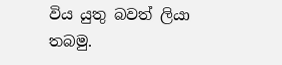විය යුතු බවත් ලියා තබමු.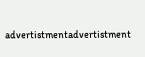advertistmentadvertistment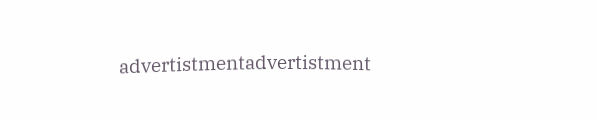advertistmentadvertistment